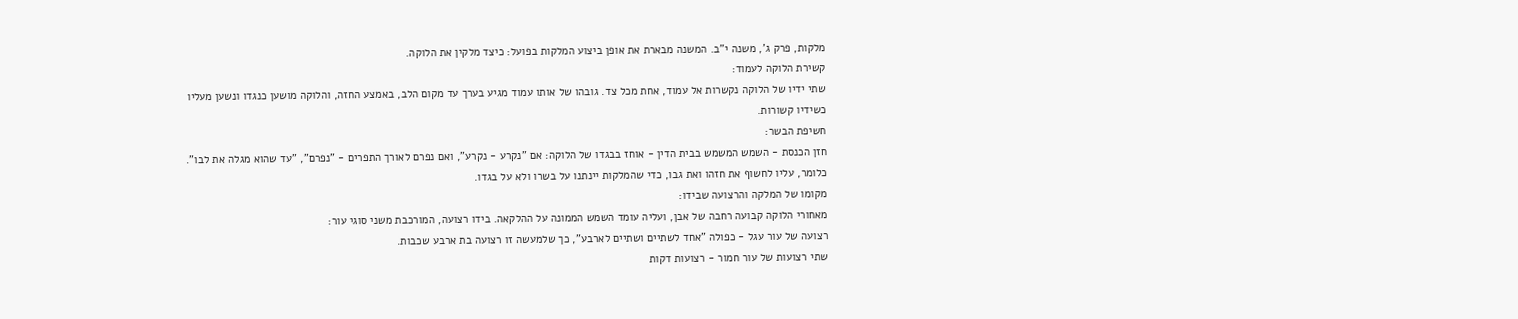מלקות, פרק ג', משנה י"ב. המשנה מבארת את אופן ביצוע המלקות בפועל: כיצד מלקין את הלוקה.
קשירת הלוקה לעמוד:
שתי ידיו של הלוקה נקשרות אל עמוד, אחת מכל צד. גובהו של אותו עמוד מגיע בערך עד מקום הלב, באמצע החזה, והלוקה מושען כנגדו ונשען מעליו כשידיו קשורות.
חשיפת הבשר:
חזן הכנסת - השמש המשמש בבית הדין - אוחז בבגדו של הלוקה: אם "נקרע - נקרע", ואם נפרם לאורך התפרים - "נפרם", "עד שהוא מגלה את לבו". כלומר, עליו לחשוף את חזהו ואת גבו, כדי שהמלקות יינתנו על בשרו ולא על בגדו.
מקומו של המלקה והרצועה שבידו:
מאחורי הלוקה קבועה רחבה של אבן, ועליה עומד השמש הממונה על ההלקאה. בידו רצועה, המורכבת משני סוגי עור:
רצועה של עור עגל - כפולה "אחד לשתיים ושתיים לארבע", כך שלמעשה זו רצועה בת ארבע שכבות.
שתי רצועות של עור חמור - רצועות דקות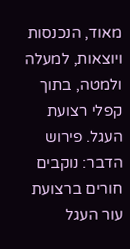מאוד, הנכנסות ויוצאות, למעלה ולמטה, בתוך קפלי רצועת העגל. פירוש הדבר: נוקבים חורים ברצועת עור העגל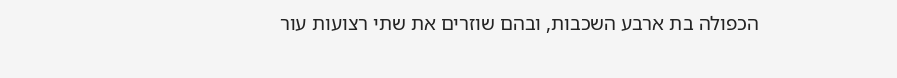הכפולה בת ארבע השכבות, ובהם שוזרים את שתי רצועות עור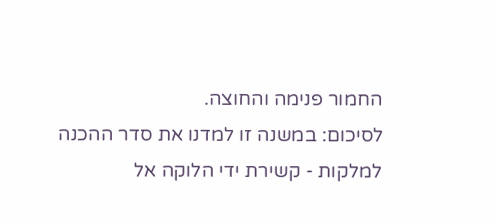החמור פנימה והחוצה.
לסיכום: במשנה זו למדנו את סדר ההכנה למלקות - קשירת ידי הלוקה אל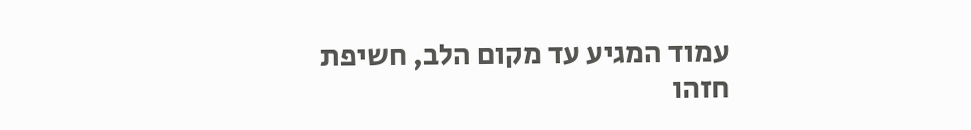עמוד המגיע עד מקום הלב, חשיפת חזהו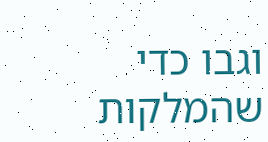וגבו כדי שהמלקות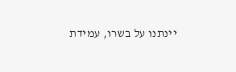יינתנו על בשרו, עמידת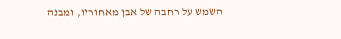השמש על רחבה של אבן מאחוריו, ומבנה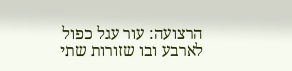הרצועה: עור עגל כפול לארבע ובו שזורות שתי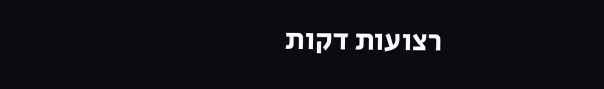רצועות דקות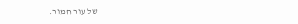של עור חמור.